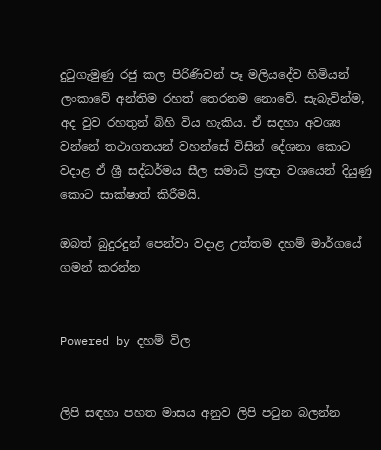දුටුගැමුණු රජු කල පිරිණිවන් පෑ මලියදේව හිමියන් ලංකාවේ අන්තිම රහත් තෙරනම නොවේ. සැබැවින්ම, අද වුව රහතුන් බිහි විය හැකිය. ඒ සදහා අවශ්‍ය වන්නේ තථාගතයන් වහන්සේ විසින් දේශනා කොට වදාළ ඒ ශ්‍රී සද්ධර්මය සීල සමාධි ප්‍රඥා වශයෙන් දියුණු කොට සාක්ෂාත් කිරීමයි.

ඔබත් බුදුරදුන් පෙන්වා වදාළ උත්තම දහම් මාර්ගයේ ගමන් කරන්න


Powered by දහම් විල


ලිපි සඳහා පහත මාසය අනුව ලිපි පටුන බලන්න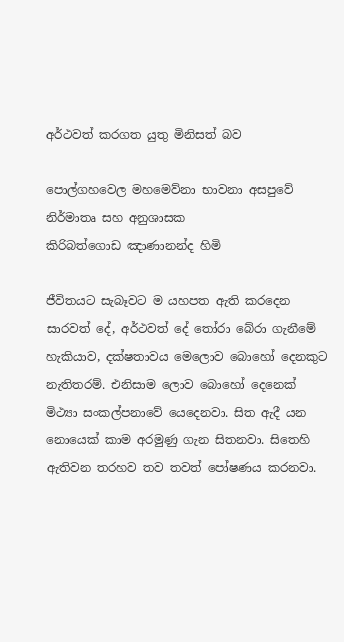අර්ථවත් කරගත යුතු මිනිසත් බව

පොල්ගහවෙල මහමෙව්නා භාවනා අසපුවේ
නිර්මාතෘ සහ අනුශාසක
කිරිබත්ගොඩ ඤාණානන්ද හිමි

ජීවිතයට සැබෑවට ම යහපත ඇති කරදෙන සාරවත් දේ, අර්ථවත් දේ තෝරා බේරා ගැනීමේ හැකියාව, දක්ෂතාවය මෙලොව බොහෝ දෙනකුට නැතිතරම්. එනිසාම ලොව බොහෝ දෙනෙක් මිථ්‍යා සංකල්පනාවේ යෙදෙනවා. සිත ඇදී යන නොයෙක් කාම අරමුණු ගැන සිතනවා. සිතෙහි ඇතිවන තරහව තව තවත් පෝෂණය කරනවා.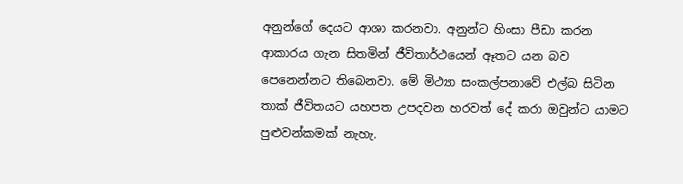අනුන්ගේ දෙයට ආශා කරනවා. අනුන්ට හිංසා පීඩා කරන ආකාරය ගැන සිතමින් ජීවිතාර්ථයෙන් ඈතට යන බව පෙනෙන්නට තිබෙනවා. මේ මිථ්‍යා සංකල්පනාවේ එල්බ සිටින තාක් ජීවිතයට යහපත උපදවන හරවත් දේ කරා ඔවුන්ට යාමට පුළුවන්කමක් නැහැ.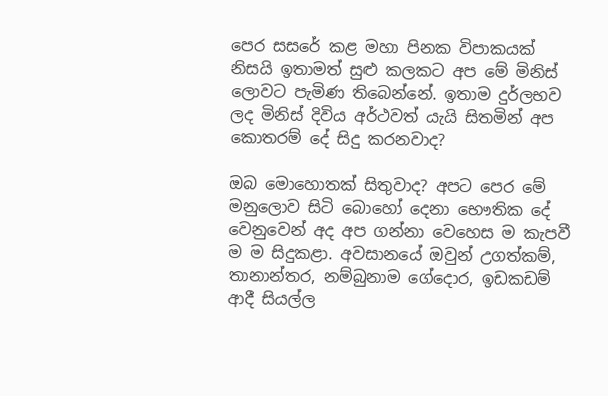පෙර සසරේ කළ මහා පිනක විපාකයක් නිසයි ඉතාමත් සුළු කලකට අප මේ මිනිස් ලොවට පැමිණ තිබෙන්නේ. ඉතාම දුර්ලභව ලද මිනිස් දිවිය අර්ථවත් යැයි සිතමින් අප කොතරම් දේ සිදු කරනවාද?

ඔබ මොහොතක් සිතුවාද? අපට පෙර මේ මනුලොව සිටි බොහෝ දෙනා භෞතික දේ වෙනුවෙන් අද අප ගන්නා වෙහෙස ම කැපවී ම ම සිදුකළා. අවසානයේ ඔවුන් උගත්කම්, තානාන්තර, නම්බුනාම ගේදොර, ඉඩකඩම් ආදී සියල්ල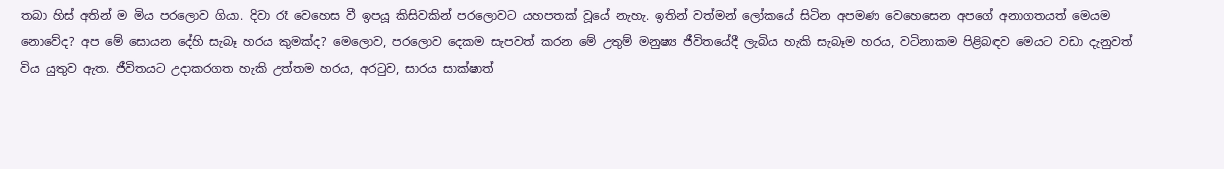තබා හිස් අතින් ම මිය පරලොව ගියා. දිවා රෑ වෙහෙස වී ඉපයූ කිසිවකින් පරලොවට යහපතක් වූයේ නැහැ. ඉතින් වත්මන් ලෝකයේ සිටින අපමණ වෙහෙසෙන අපගේ අනාගතයත් මෙයම නොවේද? අප මේ සොයන දේහි සැබෑ හරය කුමක්ද? මෙලොව, පරලොව දෙකම සැපවත් කරන මේ උතුම් මනුෂ්‍ය ජීවිතයේදී ලැබිය හැකි සැබෑම හරය, වටිනාකම පිළිබඳව මෙයට වඩා දැනුවත් විය යුතුව ඇත. ජීවිතයට උදාකරගත හැකි උත්තම හරය, අරටුව, සාරය සාක්ෂාත්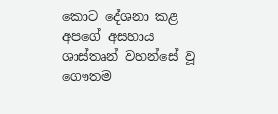කොට දේශනා කළ අපගේ අසහාය ශාස්තෘන් වහන්සේ වූ ගෞතම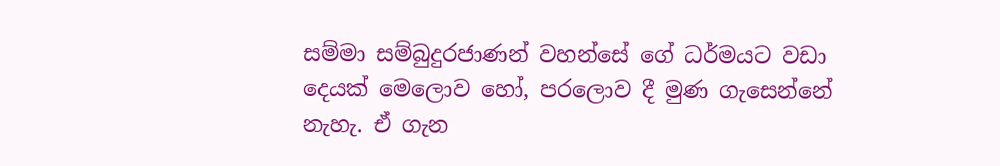සම්මා සම්බුදුරජාණන් වහන්සේ ගේ ධර්මයට වඩා දෙයක් මෙලොව හෝ, පරලොව දී මුණ ගැසෙන්නේ නැහැ. ඒ ගැන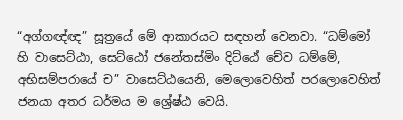“අග්ගඥ්ඥ” සූත්‍රයේ මේ ආකාරයට සඳහන් වෙනවා. “ධම්මෝ හි වාසෙට්ඨා, සෙට්ඨෝ ජනේතස්මිං දිට්ඨේ චේව ධම්මේ, අභිසම්පරායේ ච” වාසෙට්ඨයෙනි, මෙලොවෙහිත් පරලොවෙහිත් ජනයා අතර ධර්මය ම ශ්‍රේෂ්ඨ වෙයි.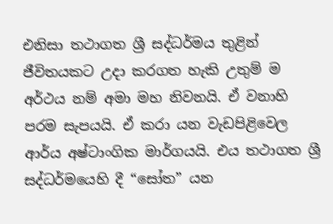එනිසා තථාගත ශ්‍රී සද්ධර්මය තුළින් ජීවිතයකට උදා කරගත හැකි උතුම් ම අර්ථය නම් අමා මහ නිවනයි. ඒ වනාහි පරම සැපයයි. ඒ කරා යන වැඩපිළිවෙල ආර්ය අෂ්ටාංගික මාර්ගයයි. එය තථාගත ශ්‍රී සද්ධර්මයෙහි දී “සෝත” යන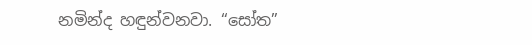නමින්ද හඳුන්වනවා. “සෝත”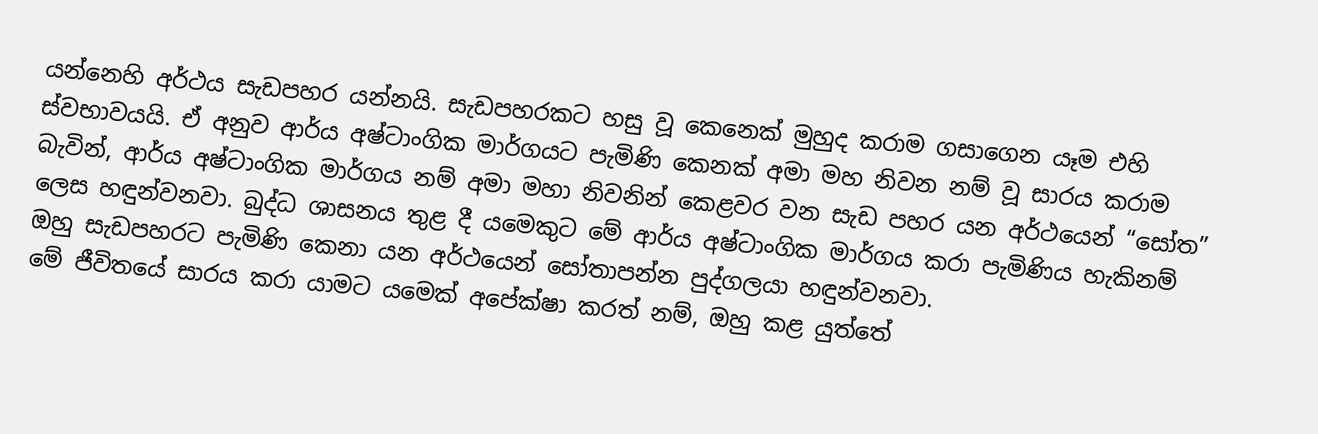යන්නෙහි අර්ථය සැඩපහර යන්නයි. සැඩපහරකට හසු වූ කෙනෙක් මුහුද කරාම ගසාගෙන යෑම එහි ස්වභාවයයි. ඒ අනුව ආර්ය අෂ්ටාංගික මාර්ගයට පැමිණි කෙනක් අමා මහ නිවන නම් වූ සාරය කරාම බැවින්, ආර්ය අෂ්ටාංගික මාර්ගය නම් අමා මහා නිවනින් කෙළවර වන සැඩ පහර යන අර්ථයෙන් “සෝත” ලෙස හඳුන්වනවා. බුද්ධ ශාසනය තුළ දී යමෙකුට මේ ආර්ය අෂ්ටාංගික මාර්ගය කරා පැමිණිය හැකිනම් ඔහු සැඩපහරට පැමිණි කෙනා යන අර්ථයෙන් සෝතාපන්න පුද්ගලයා හඳුන්වනවා.
මේ ජීවිතයේ සාරය කරා යාමට යමෙක් අපේක්ෂා කරත් නම්, ඔහු කළ යුත්තේ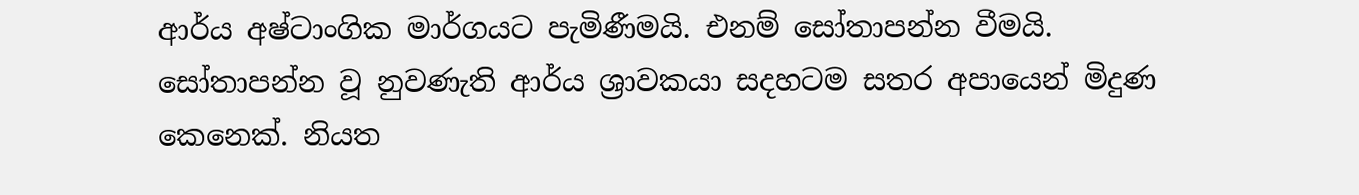ආර්ය අෂ්ටාංගික මාර්ගයට පැමිණීමයි. එනම් සෝතාපන්න වීමයි. සෝතාපන්න වූ නුවණැති ආර්ය ශ්‍රාවකයා සදහටම සතර අපායෙන් මිදුණ කෙනෙක්. නියත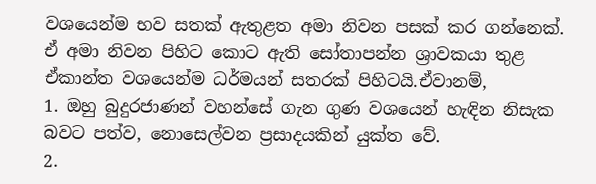වශයෙන්ම භව සතක් ඇතුළත අමා නිවන පසක් කර ගන්නෙක්. ඒ අමා නිවන පිහිට කොට ඇති සෝතාපන්න ශ්‍රාවකයා තුළ ඒකාන්ත වශයෙන්ම ධර්මයන් සතරක් පිහිටයි.ඒවානම්,
1. ඔහු බුදුරජාණන් වහන්සේ ගැන ගුණ වශයෙන් හැඳින නිසැක බවට පත්ව, නොසෙල්වන ප්‍රසාදයකින් යුක්ත වේ.
2.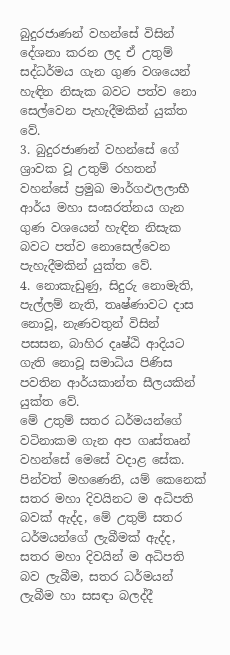බුදුරජාණන් වහන්සේ විසින් දේශනා කරන ලද ඒ උතුම් සද්ධර්මය ගැන ගුණ වශයෙන් හැඳින නිසැක බවට පත්ව නො සෙල්වෙන පැහැදීමකින් යුක්ත වේ.
3. බුදුරජාණන් වහන්සේ ගේ ශ්‍රාවක වූ උතුම් රහතන් වහන්සේ ප්‍රමුඛ මාර්ගඵලලාභී ආර්ය මහා සංඝරත්නය ගැන ගුණ වශයෙන් හැඳින නිසැක බවට පත්ව නොසෙල්වෙන පැහැදීමකින් යුක්ත වේ.
4. නොකැඩුණු, සිදුරු නොමැති, පැල්ලම් නැති, තෘෂ්ණාවට දාස නොවූ, නැණවතුන් විසින් පසසන, බාහිර දෘෂ්ඨි ආදියට ගැති නොවූ සමාධිය පිණිස පවතින ආර්යකාන්ත සීලයකින් යුක්ත වේ.
මේ උතුම් සතර ධර්මයන්ගේ වටිනාකම ගැන අප ගෘස්තෘන් වහන්සේ මෙසේ වදාළ සේක.
පින්වත් මහණෙනි, යම් කෙනෙක් සතර මහා දිවයිනට ම අධිපති බවක් ඇද්ද, මේ උතුම් සතර ධර්මයන්ගේ ලැබීමක් ඇද්ද, සතර මහා දිවයින් ම අධිපති බව ලැබීම, සතර ධර්මයන් ලැබීම හා සසඳා බලද්දී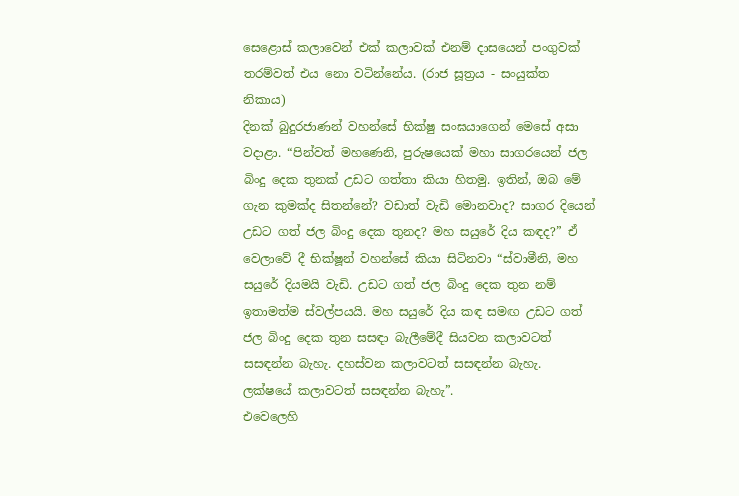සෙළොස් කලාවෙන් එක් කලාවක් එනම් දාසයෙන් පංගුවක් තරම්වත් එය නො වටින්නේය. (රාජ සූත්‍රය - සංයුක්ත නිකාය)
දිනක් බුදුරජාණන් වහන්සේ භික්ෂු සංඝයාගෙන් මෙසේ අසා වදාළා. “පින්වත් මහණෙනි, පුරුෂයෙක් මහා සාගරයෙන් ජල බිංදු දෙක තුනක් උඩට ගත්තා කියා හිතමු. ඉතින්, ඔබ මේ ගැන කුමක්ද සිතන්නේ? වඩාත් වැඩි මොනවාද? සාගර දියෙන් උඩට ගත් ජල බිංදු දෙක තුනද? මහ සයුරේ දිය කඳද?” ඒ වෙලාවේ දී භික්ෂූන් වහන්සේ කියා සිටිනවා “ස්වාමීනි, මහ සයුරේ දියමයි වැඩි. උඩට ගත් ජල බිංදු දෙක තුන නම් ඉතාමත්ම ස්වල්පයයි. මහ සයුරේ දිය කඳ සමඟ උඩට ගත් ජල බිංදු දෙක තුන සසඳා බැලීමේදී සියවන කලාවටත් සසඳන්න බැහැ. දහස්වන කලාවටත් සසඳන්න බැහැ. ලක්ෂයේ කලාවටත් සසඳන්න බැහැ”.
එවෙලෙහි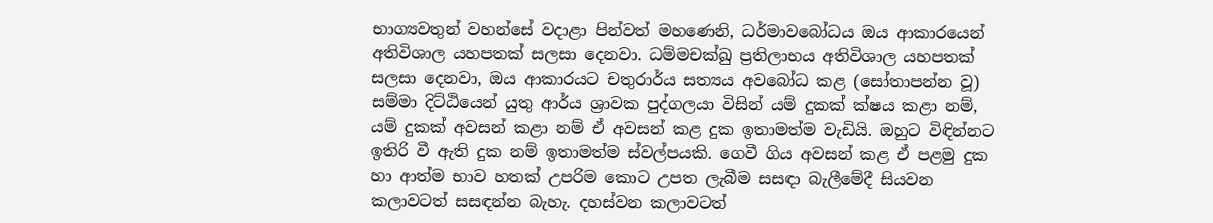භාග්‍යවතුන් වහන්සේ වදාළා පින්වත් මහණෙනි, ධර්මාවබෝධය ඔය ආකාරයෙන් අතිවිශාල යහපතක් සලසා දෙනවා. ධම්මචක්ඛු ප්‍රතිලාභය අතිවිශාල යහපතක් සලසා දෙනවා, ඔය ආකාරයට චතුරාර්ය සත්‍යය අවබෝධ කළ (සෝතාපන්න වූ) සම්මා දිට්ඨියෙන් යුතු ආර්ය ශ්‍රාවක පුද්ගලයා විසින් යම් දුකක් ක්ෂය කළා නම්, යම් දුකක් අවසන් කළා නම් ඒ අවසන් කළ දුක ඉතාමත්ම වැඩියි. ඔහුට විඳින්නට ඉතිරි වී ඇති දුක නම් ඉතාමත්ම ස්වල්පයකි. ගෙවී ගිය අවසන් කළ ඒ පළමු දුක හා ආත්ම භාව හතක් උපරිම කොට උපත ලැබීම සසඳා බැලීමේදී සියවන කලාවටත් සසඳන්න බැහැ. දහස්වන කලාවටත්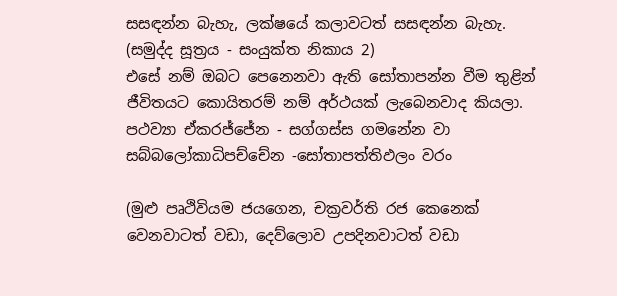සසඳන්න බැහැ, ලක්ෂයේ කලාවටත් සසඳන්න බැහැ. (සමුද්ද සූත්‍රය - සංයුක්ත නිකාය 2)
එසේ නම් ඔබට පෙනෙනවා ඇති සෝතාපන්න වීම තුළින් ජීවිතයට කොයිතරම් නම් අර්ථයක් ලැබෙනවාද කියලා.
පථව්‍යා ඒකරජ්ජේන - සග්ගස්ස ගමනේන වා
සබ්බලෝකාධිපච්චේන -සෝතාපත්තිඵලං වරං

(මුළු පෘථිවියම ජයගෙන, චක්‍රවර්ති රජ කෙනෙක් වෙනවාටත් වඩා, දෙව්ලොව උපදිනවාටත් වඩා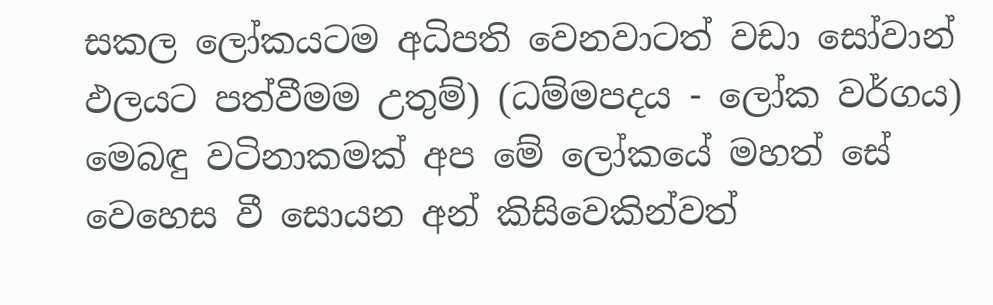සකල ලෝකයටම අධිපති වෙනවාටත් වඩා සෝවාන් ඵලයට පත්වීමම උතුම්) (ධම්මපදය - ලෝක වර්ගය)
මෙබඳු වටිනාකමක් අප මේ ලෝකයේ මහත් සේ වෙහෙස වී සොයන අන් කිසිවෙකින්වත්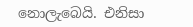නොලැබෙයි. එනිසා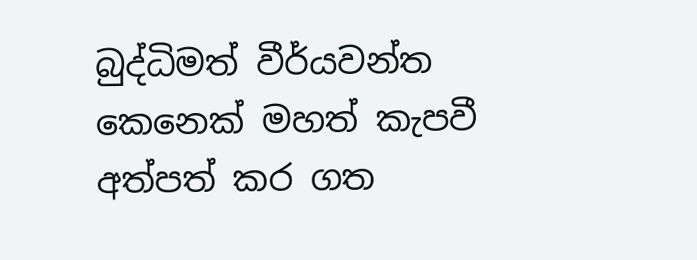බුද්ධිමත් වීර්යවන්ත කෙනෙක් මහත් කැපවී අත්පත් කර ගත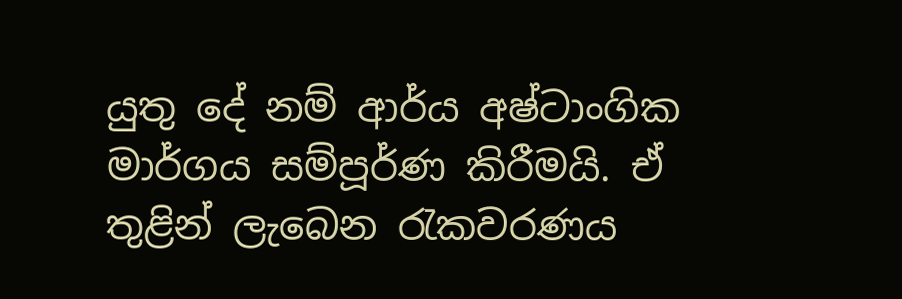යුතු දේ නම් ආර්ය අෂ්ටාංගික මාර්ගය සම්පූර්ණ කිරීමයි. ඒ තුළින් ලැබෙන රැකවරණය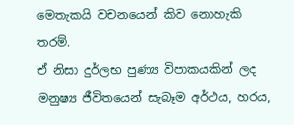මෙතැකයි වචනයෙන් කිව නොහැකි තරම්.
ඒ නිසා දුර්ලභ පුණ්‍ය විපාකයකින් ලද මනුෂ්‍ය ජීවිතයෙන් සැබෑම අර්ථය, හරය,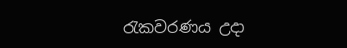රැකවරණය උදා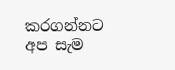කරගන්නට අප සැම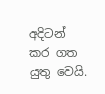අදිටන් කර ගත යුතු වෙයි.